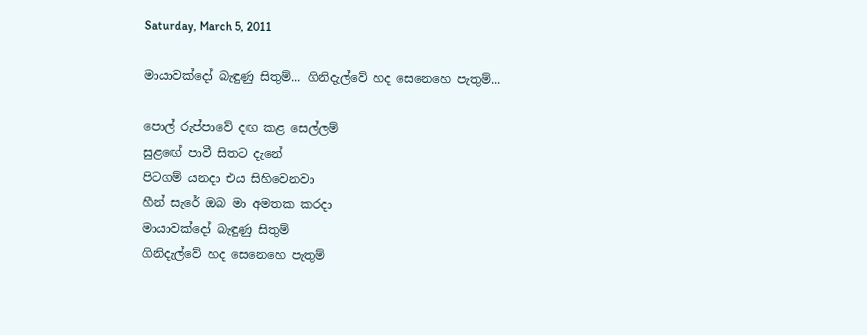Saturday, March 5, 2011

මායාවක්‌දෝ බැඳුණු සිතුම්... ගිනිදැල්වේ හද සෙනෙහෙ පැතුම්...

පොල් රුප්පාවේ දඟ කළ සෙල්ලම්
සුළඟේ පාවී සිතට දැනේ
පිටගම් යනදා එය සිහිවෙනවා
හීන් සැරේ ඔබ මා අමතක කරදා
මායාවක්දෝ බැඳුණු සිතුම්
ගිනිදැල්වේ හද සෙනෙහෙ පැතුම්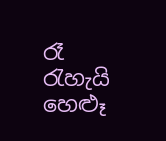රෑ රැහැයි හෙළූ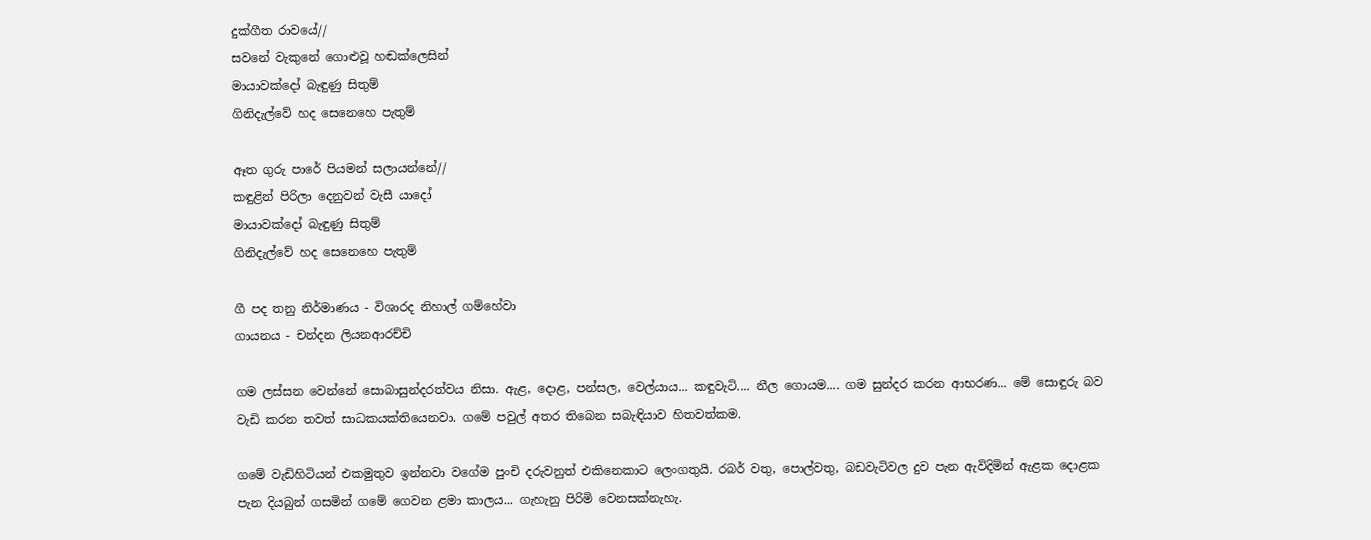දුක්ගීත රාවයේ//
සවනේ වැකුනේ ගොළුවූ හඬක්ලෙසින්
මායාවක්දෝ බැඳුණු සිතුම්
ගිනිදැල්වේ හද සෙනෙහෙ පැතුම්

ඈත ගුරු පාරේ පියමන් සලායන්නේ//
කඳුළින් පිරිලා දෙනුවන් වැසී යාදෝ
මායාවක්දෝ බැඳුණු සිතුම්
ගිනිදැල්වේ හද සෙනෙහෙ පැතුම්

ගී පද තනු නිර්මාණය - විශාරද නිහාල් ගම්හේවා
ගායනය - චන්දන ලියනආරච්චි

ගම ලස්සන වෙන්නේ සොබාසුන්දරත්වය නිසා. ඇළ, දොළ, පන්සල, වෙල්යාය... කඳුවැටි.... නීල ගොයම.... ගම සුන්දර කරන ආභරණ... මේ සොඳුරු බව වැඩි කරන තවත් සාධකයක්තියෙනවා. ගමේ පවුල් අතර තිබෙන සබැඳියාව හිතවත්කම.

ගමේ වැඩිහිටියන් එකමුතුව ඉන්නවා වගේම පුංචි දරුවනුත් එකිනෙකාට ලෙංගතුයි. රබර් වතු, පොල්වතු, බඩවැටිවල දුව පැන ඇවිදිමින් ඇළක දොළක පැන දියබුන් ගසමින් ගමේ ගෙවන ළමා කාලය... ගැහැනු පිරිමි වෙනසක්නැහැ.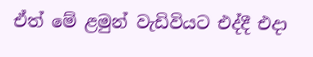ඒත් මේ ළමුන් වැඩිවියට එද්දී එදා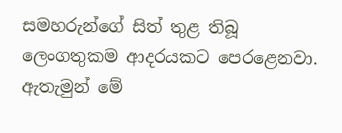සමහරුන්ගේ සිත් තුළ තිබූ ලෙංගතුකම ආදරයකට පෙරළෙනවා. ඇතැමුන් මේ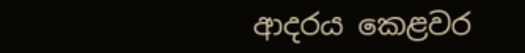ආදරය කෙළවර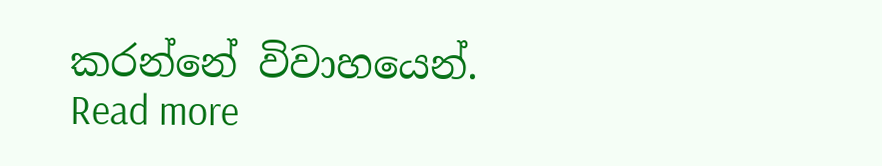කරන්නේ විවාහයෙන්.
Read more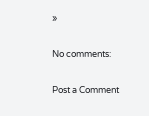»

No comments:

Post a Comment